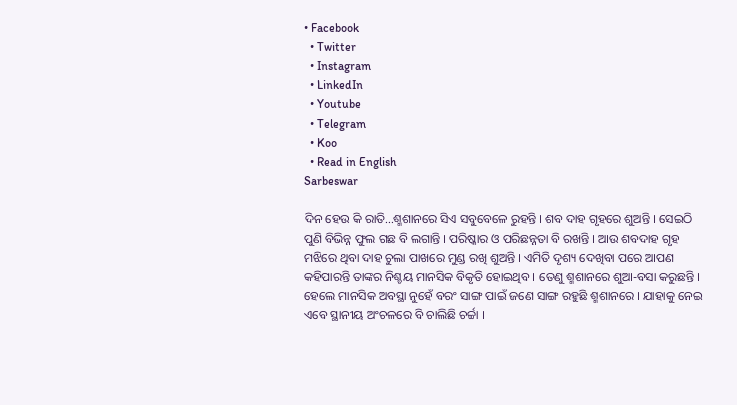• Facebook
  • Twitter
  • Instagram
  • LinkedIn
  • Youtube
  • Telegram
  • Koo
  • Read in English
Sarbeswar

ଦିନ ହେଉ କି ରାତି...ଶ୍ମଶାନରେ ସିଏ ସବୁବେଳେ ରୁହନ୍ତି । ଶବ ଦାହ ଗୃହରେ ଶୁଅନ୍ତି । ସେଇଠି ପୁଣି ବିଭିନ୍ନ ଫୁଲ ଗଛ ବି ଲଗାନ୍ତି । ପରିଷ୍କାର ଓ ପରିଛନ୍ନତା ବି ରଖନ୍ତି । ଆଉ ଶବଦାହ ଗୃହ ମଝିରେ ଥିବା ଦାହ ଚୁଲା ପାଖରେ ମୁଣ୍ଡ ରଖି ଶୁଅନ୍ତି । ଏମିତି ଦୃଶ୍ୟ ଦେଖିବା ପରେ ଆପଣ କହିପାରନ୍ତି ତାଙ୍କର ନିଶ୍ଚୟ ମାନସିକ ବିକୃତି ହୋଇଥିବ । ତେଣୁ ଶ୍ମଶାନରେ ଶୁଆ-ବସା କରୁଛନ୍ତି । ହେଲେ ମାନସିକ ଅବସ୍ଥା ନୁହେଁ ବରଂ ସାଙ୍ଗ ପାଇଁ ଜଣେ ସାଙ୍ଗ ରହୁଛି ଶ୍ମଶାନରେ । ଯାହାକୁ ନେଇ ଏବେ ସ୍ଥାନୀୟ ଅଂଚଳରେ ବି ଚାଲିଛି ଚର୍ଚ୍ଚା ।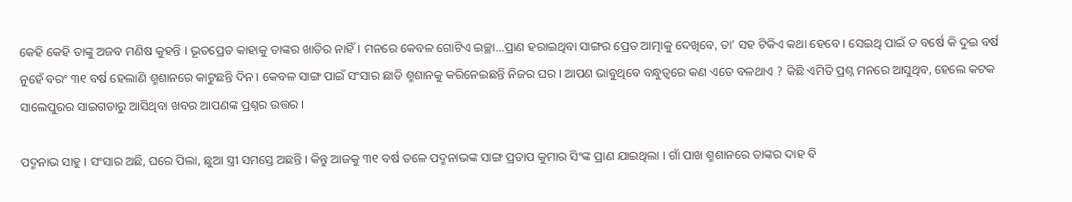କେହି କେହି ତାଙ୍କୁ ଅଜବ ମଣିଷ କୁହନ୍ତି । ଭୂତପ୍ରେତ କାହାକୁ ତାଙ୍କର ଖାତିର ନାହିଁ । ମନରେ କେବଳ ଗୋଟିଏ ଇଚ୍ଛା...ପ୍ରାଣ ହରାଇଥିବା ସାଙ୍ଗର ପ୍ରେତ ଆତ୍ମାକୁ ଦେଖିବେ, ତା’ ସହ ଟିକିଏ କଥା ହେବେ । ସେଇଥି ପାଇଁ ତ ବର୍ଷେ କି ଦୁଇ ବର୍ଷ ନୁହେଁ ବରଂ ୩୧ ବର୍ଷ ହେଲାଣି ଶ୍ମଶାନରେ କାଟୁଛନ୍ତି ଦିନ । କେବଳ ସାଙ୍ଗ ପାଇଁ ସଂସାର ଛାଡି ଶ୍ମଶାନକୁ କରିନେଇଛନ୍ତି ନିଜର ଘର । ଆପଣ ଭାବୁଥିବେ ବନ୍ଧୁତ୍ୱରେ କଣ ଏତେ ବଳଥାଏ ? କିଛି ଏମିତି ପ୍ରଶ୍ନ ମନରେ ଆସୁଥିବ, ହେଲେ କଟକ ସାଲେପୁରର ସାଇଗଡାରୁ ଆସିଥିବା ଖବର ଆପଣଙ୍କ ପ୍ରଶ୍ନର ଉତ୍ତର ।

ପଦ୍ମନାଭ ସାହୁ । ସଂସାର ଅଛି, ଘରେ ପିଲା, ଛୁଆ ସ୍ତ୍ରୀ ସମସ୍ତେ ଅଛନ୍ତି । କିନ୍ତୁ ଆଜକୁ ୩୧ ବର୍ଷ ତଳେ ପଦ୍ମନାଭଙ୍କ ସାଙ୍ଗ ପ୍ରତାପ କୁମାର ସିଂଙ୍କ ପ୍ରାଣ ଯାଇଥିଲା । ଗାଁ ପାଖ ଶ୍ମଶାନରେ ତାଙ୍କର ଦାହ ବି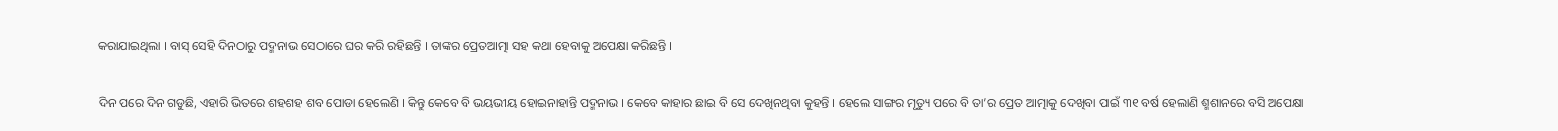କରାଯାଇଥିଲା । ବାସ୍‌ ସେହି ଦିନଠାରୁ ପଦ୍ମନାଭ ସେଠାରେ ଘର କରି ରହିଛନ୍ତି । ତାଙ୍କର ପ୍ରେତଆତ୍ମା ସହ କଥା ହେବାକୁ ଅପେକ୍ଷା କରିଛନ୍ତି ।

ଦିନ ପରେ ଦିନ ଗଡୁଛି, ଏହାରି ଭିତରେ ଶହଶହ ଶବ ପୋଡା ହେଲେଣି । କିନ୍ତୁ କେବେ ବି ଭୟଭୀୟ ହୋଇନାହାନ୍ତି ପଦ୍ମନାଭ । କେବେ କାହାର ଛାଇ ବି ସେ ଦେଖିନଥିବା କୁହନ୍ତି । ହେଲେ ସାଙ୍ଗର ମୃତ୍ୟୁ ପରେ ବି ତା’ର ପ୍ରେତ ଆତ୍ମାକୁ ଦେଖିବା ପାଇଁ ୩୧ ବର୍ଷ ହେଲାଣି ଶ୍ମଶାନରେ ବସି ଅପେକ୍ଷା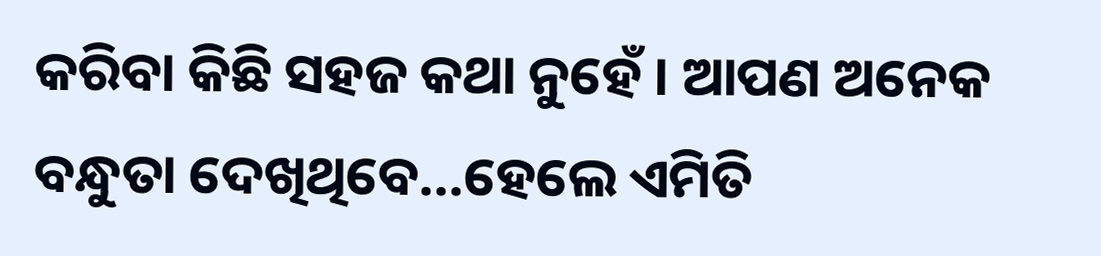କରିବା କିଛି ସହଜ କଥା ନୁହେଁ । ଆପଣ ଅନେକ ବନ୍ଧୁତା ଦେଖିଥିବେ...ହେଲେ ଏମିତି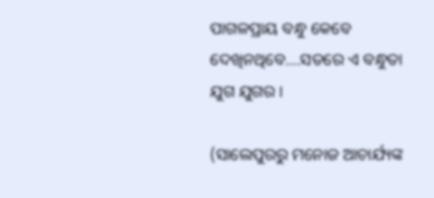ପାଗଳପ୍ରାୟ ବନ୍ଧୁ କେବେ ଦେଖିନଥିବେ....ସତରେ ଏ ବନ୍ଧୁତା ଯୁଗ ଯୁଗର ।

(ସାଲେପୁରରୁ ମନୋଜ ଆଚାର୍ଯ୍ୟଙ୍କ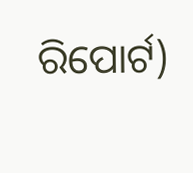ରିପୋର୍ଟ)